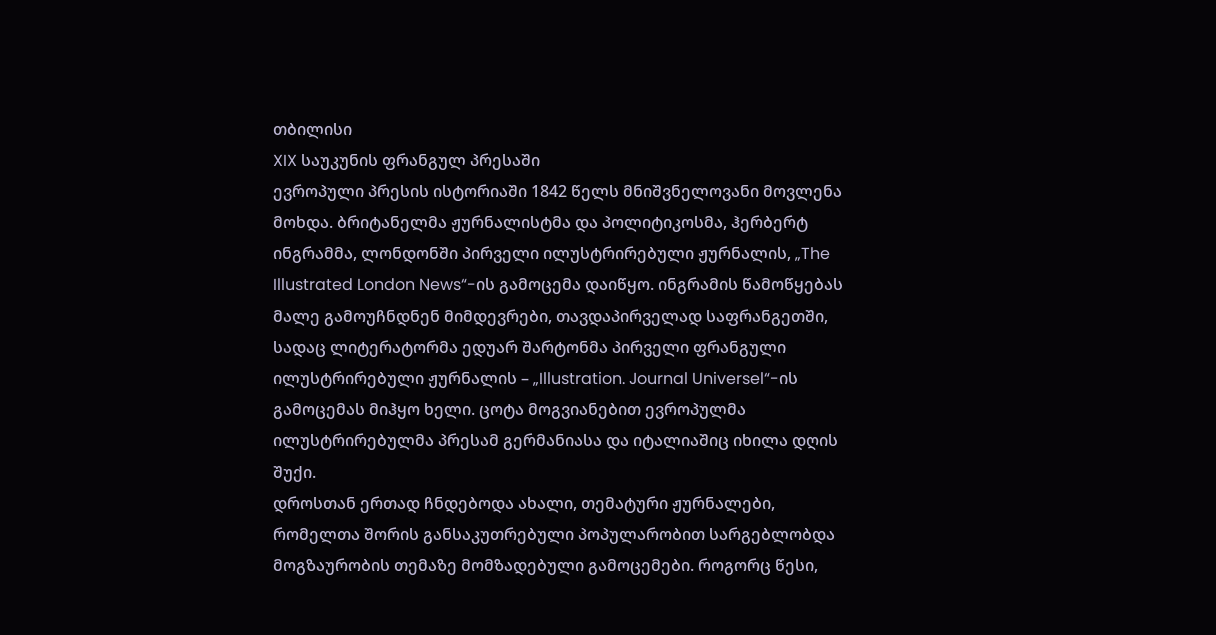თბილისი
XIX საუკუნის ფრანგულ პრესაში
ევროპული პრესის ისტორიაში 1842 წელს მნიშვნელოვანი მოვლენა მოხდა. ბრიტანელმა ჟურნალისტმა და პოლიტიკოსმა, ჰერბერტ ინგრამმა, ლონდონში პირველი ილუსტრირებული ჟურნალის, „The Illustrated London News“-ის გამოცემა დაიწყო. ინგრამის წამოწყებას მალე გამოუჩნდნენ მიმდევრები, თავდაპირველად საფრანგეთში, სადაც ლიტერატორმა ედუარ შარტონმა პირველი ფრანგული ილუსტრირებული ჟურნალის – „Illustration. Journal Universel“-ის გამოცემას მიჰყო ხელი. ცოტა მოგვიანებით ევროპულმა ილუსტრირებულმა პრესამ გერმანიასა და იტალიაშიც იხილა დღის შუქი.
დროსთან ერთად ჩნდებოდა ახალი, თემატური ჟურნალები, რომელთა შორის განსაკუთრებული პოპულარობით სარგებლობდა მოგზაურობის თემაზე მომზადებული გამოცემები. როგორც წესი,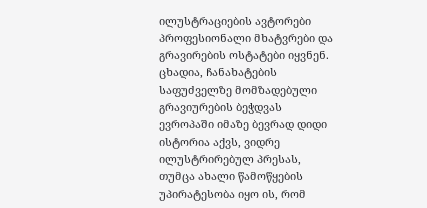ილუსტრაციების ავტორები პროფესიონალი მხატვრები და გრავირების ოსტატები იყვნენ.
ცხადია, ჩანახატების საფუძველზე მომზადებული გრავიურების ბეჭდვას ევროპაში იმაზე ბევრად დიდი ისტორია აქვს, ვიდრე ილუსტრირებულ პრესას, თუმცა ახალი წამოწყების უპირატესობა იყო ის, რომ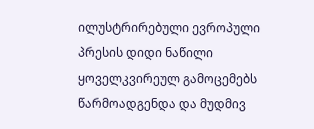ილუსტრირებული ევროპული პრესის დიდი ნაწილი ყოველკვირეულ გამოცემებს წარმოადგენდა და მუდმივ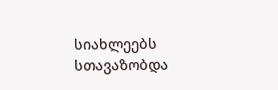სიახლეებს სთავაზობდა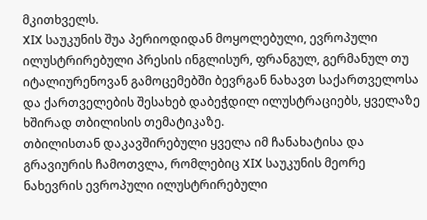მკითხველს.
XIX საუკუნის შუა პერიოდიდან მოყოლებული, ევროპული ილუსტრირებული პრესის ინგლისურ, ფრანგულ, გერმანულ თუ იტალიურენოვან გამოცემებში ბევრგან ნახავთ საქართველოსა და ქართველების შესახებ დაბეჭდილ ილუსტრაციებს, ყველაზე ხშირად თბილისის თემატიკაზე.
თბილისთან დაკავშირებული ყველა იმ ჩანახატისა და გრავიურის ჩამოთვლა, რომლებიც XIX საუკუნის მეორე ნახევრის ევროპული ილუსტრირებული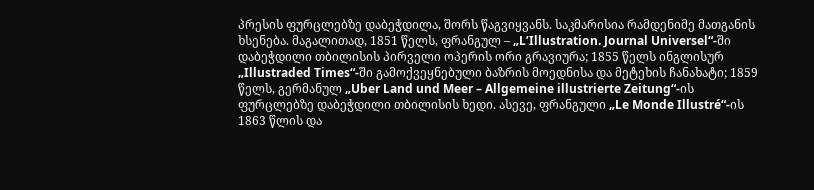პრესის ფურცლებზე დაბეჭდილა, შორს წაგვიყვანს. საკმარისია რამდენიმე მათგანის ხსენება. მაგალითად, 1851 წელს, ფრანგულ – „L’Illustration. Journal Universel“-ში დაბეჭდილი თბილისის პირველი ოპერის ორი გრავიურა; 1855 წელს ინგლისურ „Illustraded Times“-ში გამოქვეყნებული ბაზრის მოედნისა და მეტეხის ჩანახატი; 1859 წელს, გერმანულ „Uber Land und Meer – Allgemeine illustrierte Zeitung“-ის ფურცლებზე დაბეჭდილი თბილისის ხედი. ასევე, ფრანგული „Le Monde Illustré“-ის 1863 წლის და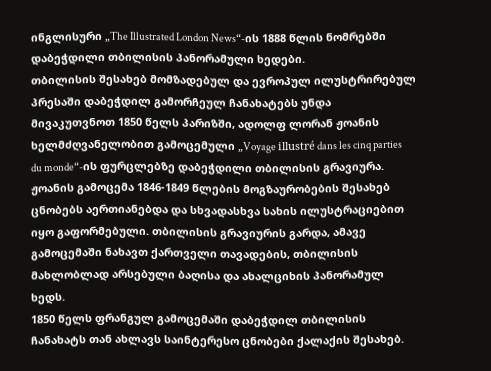ინგლისური „The Illustrated London News“-ის 1888 წლის ნომრებში დაბეჭდილი თბილისის პანორამული ხედები.
თბილისის შესახებ მომზადებულ და ევროპულ ილუსტრირებულ პრესაში დაბეჭდილ გამორჩეულ ჩანახატებს უნდა მივაკუთვნოთ 1850 წელს პარიზში, ადოლფ ლორან ჟოანის ხელმძღვანელობით გამოცემული „Voyage illustré dans les cinq parties du monde“-ის ფურცლებზე დაბეჭდილი თბილისის გრავიურა. ჟოანის გამოცემა 1846-1849 წლების მოგზაურობების შესახებ ცნობებს აერთიანებდა და სხვადასხვა სახის ილუსტრაციებით იყო გაფორმებული. თბილისის გრავიურის გარდა, ამავე გამოცემაში ნახავთ ქართველი თავადების, თბილისის მახლობლად არსებული ბაღისა და ახალციხის პანორამულ ხედს.
1850 წელს ფრანგულ გამოცემაში დაბეჭდილ თბილისის ჩანახატს თან ახლავს საინტერესო ცნობები ქალაქის შესახებ.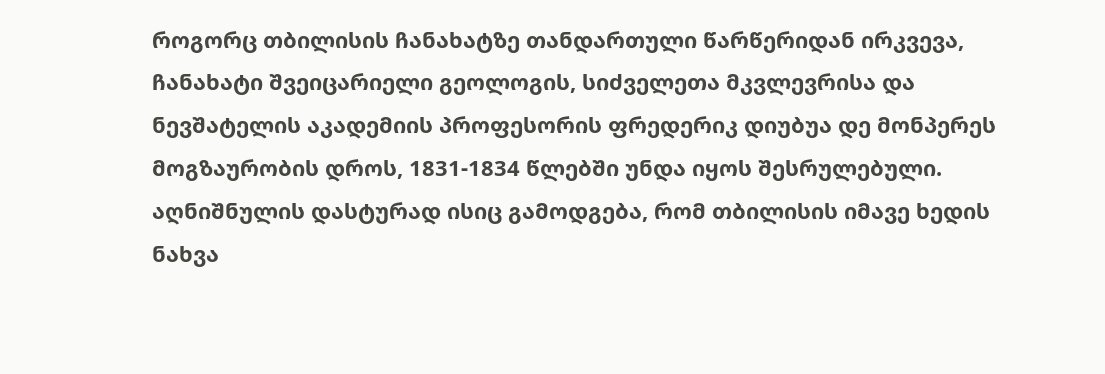როგორც თბილისის ჩანახატზე თანდართული წარწერიდან ირკვევა, ჩანახატი შვეიცარიელი გეოლოგის, სიძველეთა მკვლევრისა და ნევშატელის აკადემიის პროფესორის ფრედერიკ დიუბუა დე მონპერეს მოგზაურობის დროს, 1831-1834 წლებში უნდა იყოს შესრულებული. აღნიშნულის დასტურად ისიც გამოდგება, რომ თბილისის იმავე ხედის ნახვა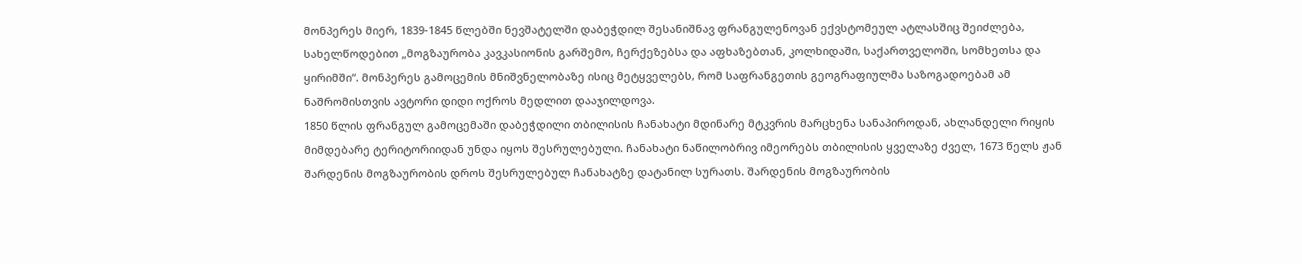მონპერეს მიერ, 1839-1845 წლებში ნევშატელში დაბეჭდილ შესანიშნავ ფრანგულენოვან ექვსტომეულ ატლასშიც შეიძლება, სახელწოდებით „მოგზაურობა კავკასიონის გარშემო, ჩერქეზებსა და აფხაზებთან, კოლხიდაში, საქართველოში, სომხეთსა და ყირიმში“. მონპერეს გამოცემის მნიშვნელობაზე ისიც მეტყველებს, რომ საფრანგეთის გეოგრაფიულმა საზოგადოებამ ამ ნაშრომისთვის ავტორი დიდი ოქროს მედლით დააჯილდოვა.
1850 წლის ფრანგულ გამოცემაში დაბეჭდილი თბილისის ჩანახატი მდინარე მტკვრის მარცხენა სანაპიროდან, ახლანდელი რიყის მიმდებარე ტერიტორიიდან უნდა იყოს შესრულებული. ჩანახატი ნაწილობრივ იმეორებს თბილისის ყველაზე ძველ, 1673 წელს ჟან შარდენის მოგზაურობის დროს შესრულებულ ჩანახატზე დატანილ სურათს. შარდენის მოგზაურობის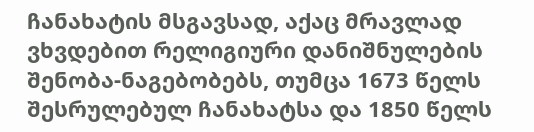ჩანახატის მსგავსად, აქაც მრავლად ვხვდებით რელიგიური დანიშნულების შენობა-ნაგებობებს, თუმცა 1673 წელს შესრულებულ ჩანახატსა და 1850 წელს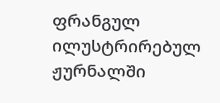ფრანგულ ილუსტრირებულ ჟურნალში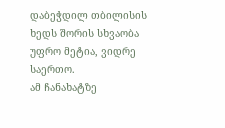დაბეჭდილ თბილისის ხედს შორის სხვაობა უფრო მეტია, ვიდრე საერთო.
ამ ჩანახატზე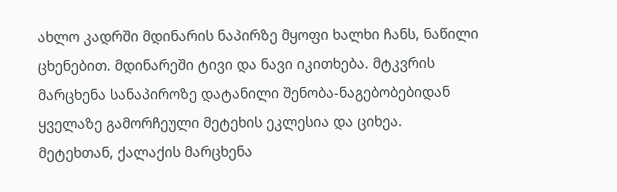ახლო კადრში მდინარის ნაპირზე მყოფი ხალხი ჩანს, ნაწილი ცხენებით. მდინარეში ტივი და ნავი იკითხება. მტკვრის მარცხენა სანაპიროზე დატანილი შენობა-ნაგებობებიდან ყველაზე გამორჩეული მეტეხის ეკლესია და ციხეა.
მეტეხთან, ქალაქის მარცხენა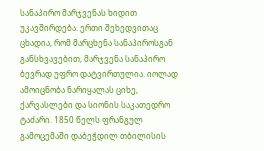სანაპირო მარჯვენას ხიდით უკავშირდება. ერთი შეხედვითაც ცხადია, რომ მარცხენა სანაპიროსგან განსხვავებით, მარჯვენა სანაპირო ბევრად უფრო დატვირთულია. იოლად ამოიცნობა ნარიყალას ციხე, ქარვასლები და სიონის საკათედრო ტაძარი. 1850 წელს ფრანგულ გამოცემაში დაბეჭდილ თბილისის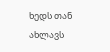ხედს თან ახლავს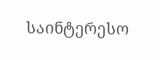საინტერესო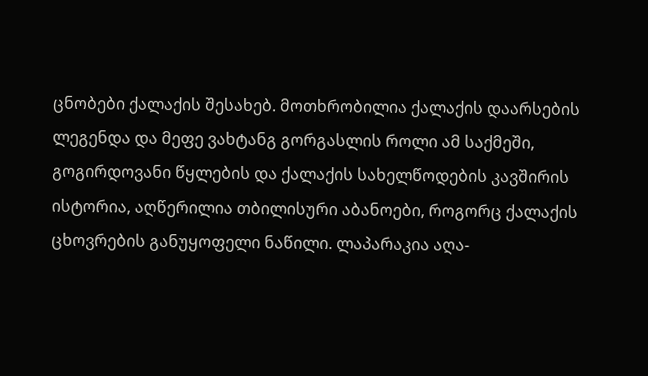ცნობები ქალაქის შესახებ. მოთხრობილია ქალაქის დაარსების ლეგენდა და მეფე ვახტანგ გორგასლის როლი ამ საქმეში, გოგირდოვანი წყლების და ქალაქის სახელწოდების კავშირის ისტორია, აღწერილია თბილისური აბანოები, როგორც ქალაქის ცხოვრების განუყოფელი ნაწილი. ლაპარაკია აღა-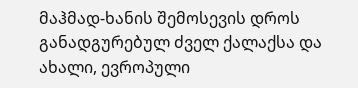მაჰმად-ხანის შემოსევის დროს განადგურებულ ძველ ქალაქსა და ახალი, ევროპული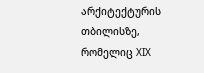არქიტექტურის თბილისზე, რომელიც XIX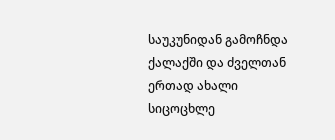საუკუნიდან გამოჩნდა ქალაქში და ძველთან ერთად ახალი სიცოცხლე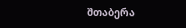შთაბერა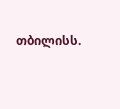თბილისს.